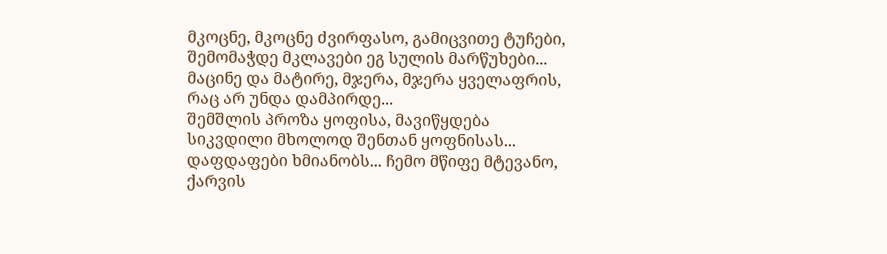მკოცნე, მკოცნე ძვირფასო, გამიცვითე ტუჩები, შემომაჭდე მკლავები ეგ სულის მარწუხები...
მაცინე და მატირე, მჯერა, მჯერა ყველაფრის, რაც არ უნდა დამპირდე...
შემშლის პროზა ყოფისა, მავიწყდება სიკვდილი მხოლოდ შენთან ყოფნისას...
დაფდაფები ხმიანობს... ჩემო მწიფე მტევანო, ქარვის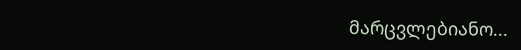მარცვლებიანო...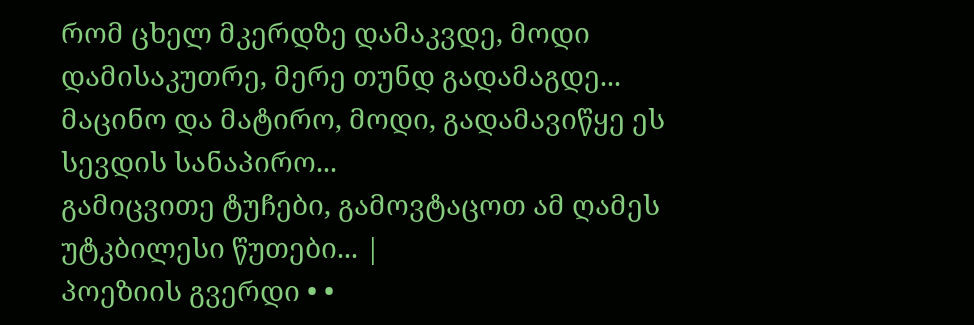რომ ცხელ მკერდზე დამაკვდე, მოდი დამისაკუთრე, მერე თუნდ გადამაგდე...
მაცინო და მატირო, მოდი, გადამავიწყე ეს სევდის სანაპირო...
გამიცვითე ტუჩები, გამოვტაცოთ ამ ღამეს უტკბილესი წუთები... |
პოეზიის გვერდი • •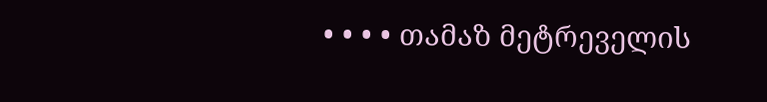• • • • თამაზ მეტრეველის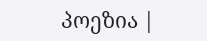პოეზია |